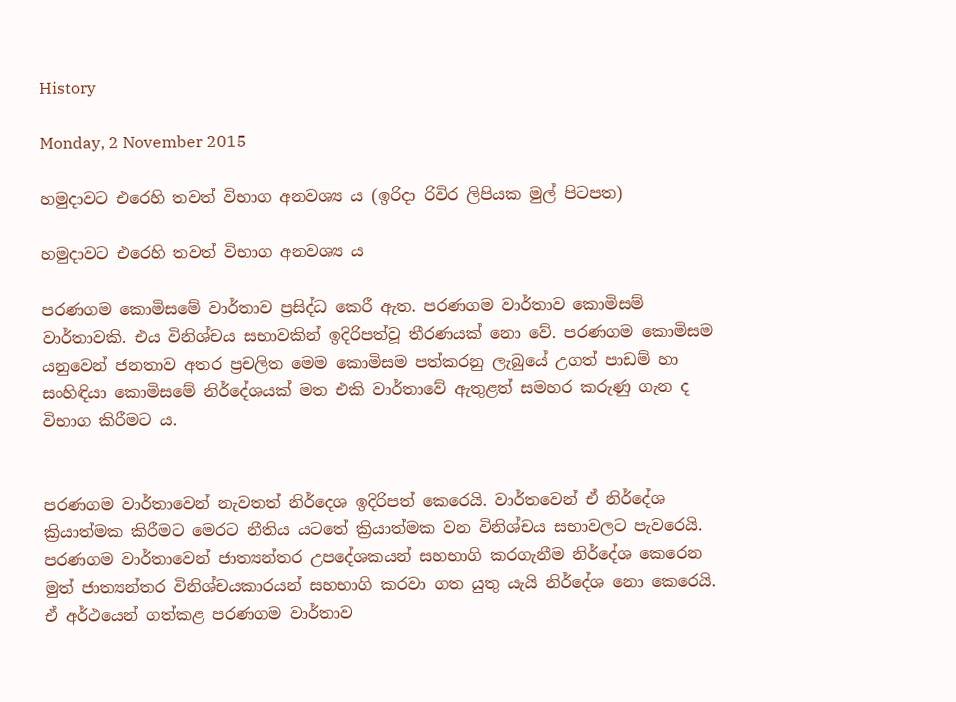History

Monday, 2 November 2015

හමුදාවට එරෙහි තවත් විභාග අනවශ්‍ය ය (ඉරිදා රිවිර ලිපියක මුල් පිටපත)

හමුදාවට එරෙහි තවත් විභාග අනවශ්‍ය ය

පරණගම කොමිසමේ වාර්තාව ප්‍රසිද්ධ කෙරී ඇත. පරණගම වාර්තාව කොමිසම් වාර්තාවකි. එය විනිශ්චය සභාවකින් ඉදිරිපත්වූ තීරණයක් නො වේ. පරණගම කොමිසම යනුවෙන් ජනතාව අතර ප්‍රචලිත මෙම කොමිසම පත්කරනු ලැබුයේ උගත් පාඩම් හා සංහිඳියා කොමිසමේ නිර්දේශයක් මත එකි වාර්තාවේ ඇතුළත් සමහර කරුණු ගැන ද විභාග කිරීමට ය.


පරණගම වාර්තාවෙන් නැවතත් නිර්දෙශ ඉදිරිපත් කෙරෙයි. වාර්තවෙන් ඒ නිර්දේශ ක්‍රියාත්මක කිරීමට මෙරට නීතිය යටතේ ක්‍රියාත්මක වන විනිශ්චය සභාවලට පැවරෙයි. පරණගම වාර්තාවෙන් ජාත්‍යන්තර උපදේශකයන් සහභාගි කරගැනීම නිර්දේශ කෙරෙන මුත් ජාත්‍යන්තර විනිශ්චයකාරයන් සහභාගි කරවා ගත යුතු යැයි නිර්දේශ නො කෙරෙයි. ඒ අර්ථයෙන් ගත්කළ පරණගම වාර්තාව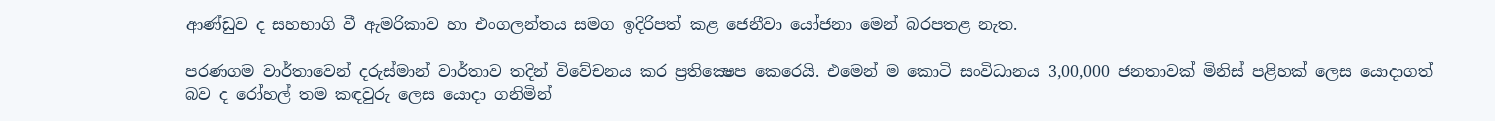ආණ්ඩුව ද සහභාගි වී ඇමරිකාව හා එංගලන්තය සමග ඉදිරිපත් කළ ජෙනීවා යෝජනා මෙන් බරපතළ නැත.

පරණගම වාර්තාවෙන් දරුස්මාන් වාර්තාව තදින් විවේචනය කර ප්‍රතික්‍ෂෙප කෙරෙයි. එමෙන් ම කොටි සංවිධානය 3,00,000 ජනතාවක් මිනිස් පළිහක් ලෙස යොදාගත් බව ද රෝහල් තම කඳවුරු ලෙස යොදා ගනිමින්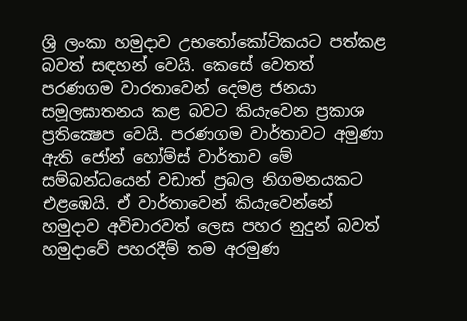ශ්‍රි ලංකා හමුදාව උභතෝකෝටිකයට පත්කළ බවත් සඳහන් වෙයි. කෙසේ වෙතත් පරණගම වාරතාවෙන් දෙමළ ජනයා සමූලඝාතනය කළ බවට කියැවෙන ප්‍රකාශ ප්‍රතික්‍ෂෙප වෙයි. පරණගම වාර්තාවට අමුණා ඇති ජෝන් හෝම්ස් වාර්තාව මේ සම්බන්ධයෙන් වඩාත් ප්‍රබල නිගමනයකට එළඹෙයි. ඒ වාර්තාවෙන් කියැවෙන්නේ හමුදාව අවිචාරවත් ලෙස පහර නුදුන් බවත් හමුදාවේ පහරදීම් තම අරමුණ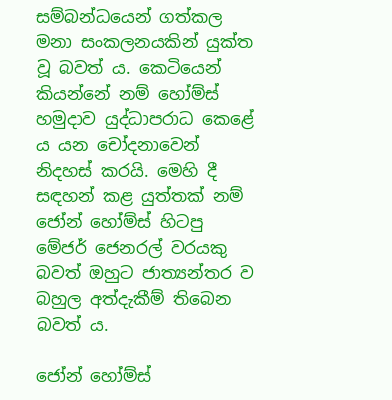සම්බන්ධයෙන් ගත්කල මනා සංකලනයකින් යුක්ත වූ බවත් ය. කෙටියෙන් කියන්නේ නම් හෝම්ස් හමුදාව යුද්ධාපරාධ කෙළේ ය යන චෝදනාවෙන් නිදහස් කරයි. මෙහි දී සඳහන් කළ යුත්තක් නම් ජෝන් හෝම්ස් හිටපු මේජර් ජෙනරල් වරයකු බවත් ඔහුට ජාත්‍යන්තර ව බහුල අත්දැකීම් තිබෙන බවත් ය.

ජෝන් හෝම්ස්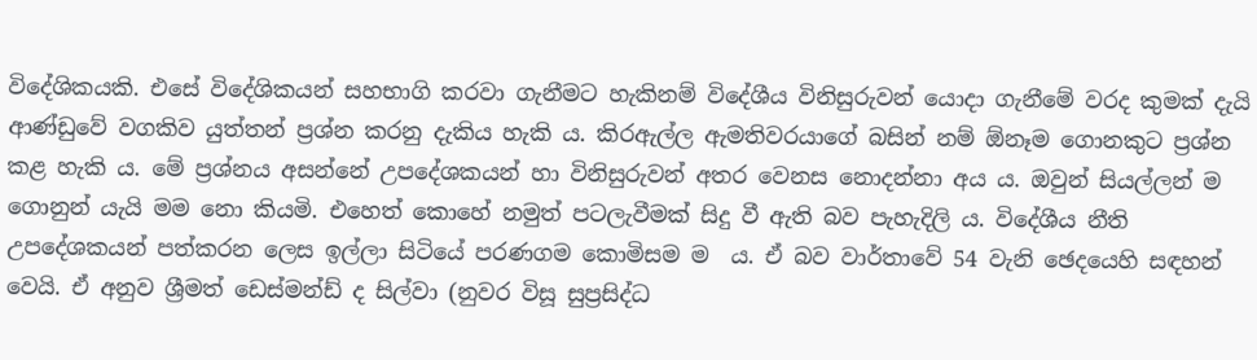විදේශිකයකි. එසේ විදේශිකයන් සහභාගි කරවා ගැනීමට හැකිනම් විදේශීය විනිසුරුවන් යොදා ගැනීමේ වරද කුමක් දැයි ආණ්ඩුවේ වගකිව යුත්තන් ප්‍රශ්න කරනු දැකිය හැකි ය. කිරඇල්ල ඇමතිවරයාගේ බසින් නම් ඕනෑම ගොනකුට ප්‍රශ්න කළ හැකි ය. මේ ප්‍රශ්නය අසන්නේ උපදේශකයන් හා විනිසුරුවන් අතර වෙනස නොදන්නා අය ය. ඔවුන් සියල්ලන් ම ගොනුන් යැයි මම නො කියමි. එහෙත් කොහේ නමුත් පටලැවීමක් සිදු වී ඇති බව පැහැදිලි ය. විදේශීය නීති උපදේශකයන් පත්කරන ලෙස ඉල්ලා සිටියේ පරණගම කොමිසම ම  ය. ඒ බව වාර්තාවේ 54 වැනි ඡෙදයෙහි සඳහන් වෙයි. ඒ අනුව ශ්‍රීමත් ඩෙස්මන්ඩ් ද සිල්වා (නුවර විසූ සුප්‍රසිද්ධ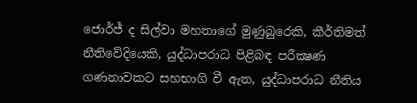ජොර්ජ් ද සිල්වා මහතාගේ මුණුබුරෙකි, කීර්තිමත් නීතිවේදියෙකි, යුද්ධාපරාධ පිළිබඳ පරීක්‍ෂණ ගණනාවකට සහභාගි වී ඇත, යුද්ධාපරාධ නීතිය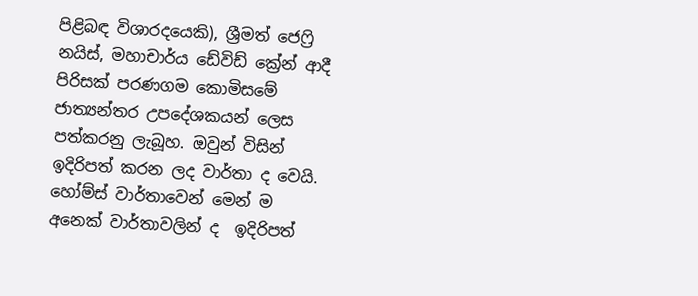පිළිබඳ විශාරදයෙකි), ශ්‍රීමත් ජෙෆ්‍රි නයිස්, මහාචාර්ය ඩේවිඩ් ක්‍රේන් ආදී පිරිසක් පරණගම කොමිසමේ ජාත්‍යන්තර උපදේශකයන් ලෙස පත්කරනු ලැබූහ. ඔවුන් විසින්  ඉදිරිපත් කරන ලද වාර්තා ද වෙයි. හෝම්ස් වාර්තාවෙන් මෙන් ම අනෙක් වාර්තාවලින් ද  ඉදිරිපත්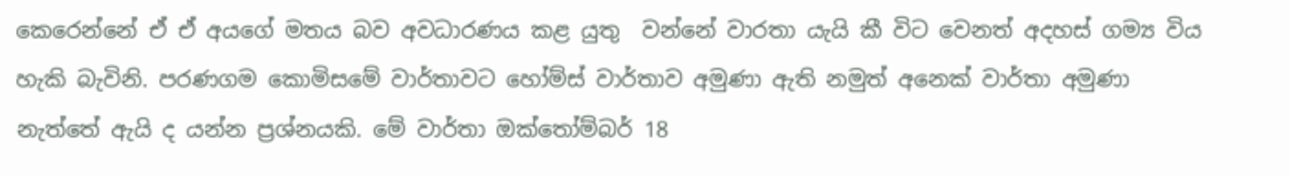කෙරෙන්නේ ඒ ඒ අයගේ මතය බව අවධාරණය කළ යුතු  වන්නේ වාරතා යැයි කී විට වෙනත් අදහස් ගම්‍ය විය හැකි බැවිනි. පරණගම කොමිසමේ වාර්තාවට හෝම්ස් වාර්තාව අමුණා ඇති නමුත් අනෙක් වාර්තා අමුණා නැත්තේ ඇයි ද යන්න ප්‍රශ්නයකි. මේ වාර්තා ඔක්තෝම්බර් 18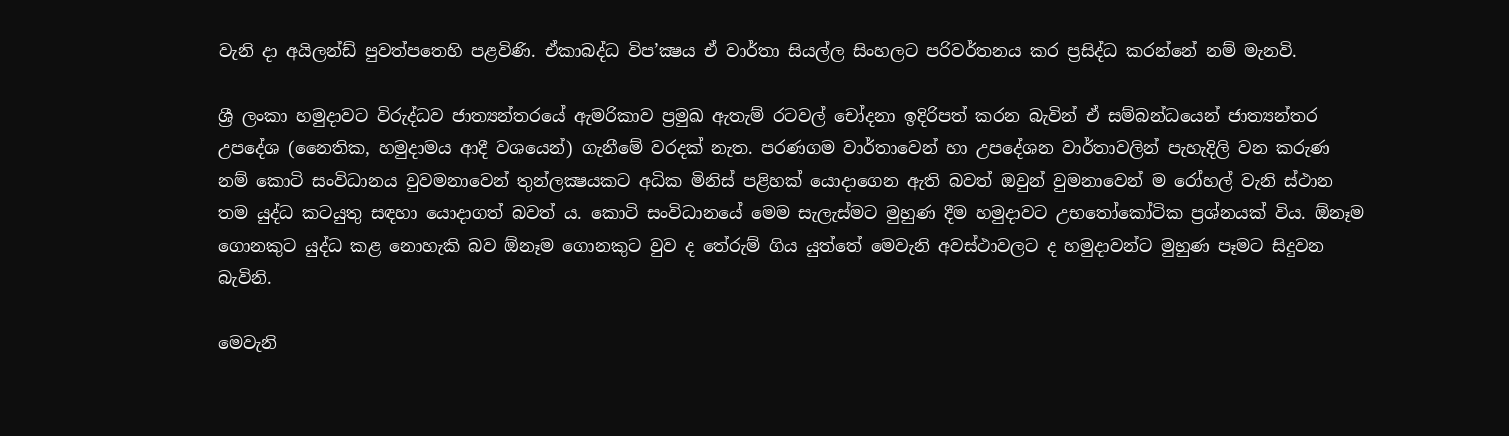වැනි දා අයිලන්ඩ් පුවත්පතෙහි පළවිණි. ඒකාබද්ධ විප’ක්‍ෂය ඒ වාර්තා සියල්ල සිංහලට පරිවර්තනය කර ප්‍රසිද්ධ කරන්නේ නම් මැනවි.

ශ්‍රී ලංකා හමුදාවට විරුද්ධව ජාත්‍යන්තරයේ ඇමරිකාව ප්‍රමුඛ ඇතැම් රටවල් චෝදනා ඉදිරිපත් කරන බැවින් ඒ සම්බන්ධයෙන් ජාත්‍යන්තර උපදේශ (නෛතික, හමුදාමය ආදී වශයෙන්) ගැනීමේ වරදක් නැත. පරණගම වාර්තාවෙන් හා උපදේශන වාර්තාවලින් පැහැදිලි වන කරුණ නම් කොටි සංවිධානය වුවමනාවෙන් තුන්ලක්‍ෂයකට අධික මිනිස් පළිහක් යොදාගෙන ඇති බවත් ඔවුන් වුමනාවෙන් ම රෝහල් වැනි ස්ථාන තම යුද්ධ කටයුතු සඳහා යොදාගත් බවත් ය. කොටි සංවිධානයේ මෙම සැලැස්මට මුහුණ දීම හමුදාවට උභතෝකෝටික ප්‍රශ්නයක් විය. ඕනෑම ගොනකුට යුද්ධ කළ නොහැකි බව ඕනෑම ගොනකුට වුව ද තේරුම් ගිය යුත්තේ මෙවැනි අවස්ථාවලට ද හමුදාවන්ට මුහුණ පෑමට සිදුවන බැවිනි.

මෙවැනි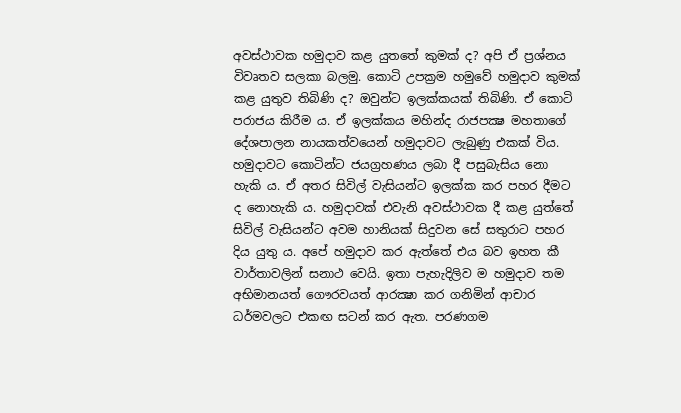අවස්ථාවක හමුදාව කළ යුතතේ කුමක් ද? අපි ඒ ප්‍රශ්නය විවෘතව සලකා බලමු. කොටි උපක්‍රම හමුවේ හමුදාව කුමක් කළ යුතුව තිබිණි ද? ඔවුන්ට ඉලක්කයක් තිබිණි. ඒ කොටි පරාජය කිරීම ය. ඒ ඉලක්කය මහින්ද රාජපක්‍ෂ මහතාගේ දේශපාලන නායකත්වයෙන් හමුදාවට ලැබුණු එකක් විය. හමුදාවට කොටින්ට ජයග්‍රහණය ලබා දී පසුබැසිය නො හැකි ය. ඒ අතර සිවිල් වැසියන්ට ඉලක්ක කර පහර දීමට ද නොහැකි ය. හමුදාවක් එවැනි අවස්ථාවක දී කළ යුත්තේ සිවිල් වැසියන්ට අවම හානියක් සිදුවන සේ සතුරාට පහර දිය යුතු ය. අපේ හමුදාව කර ඇත්තේ එය බව ඉහත කී වාර්තාවලින් සනාථ වෙයි. ඉතා පැහැදිලිව ම හමුදාව තම අභිමානයත් ගෞරවයත් ආරක්‍ෂා කර ගනිමින් ආචාර ධර්මවලට එකඟ සටන් කර ඇත. පරණගම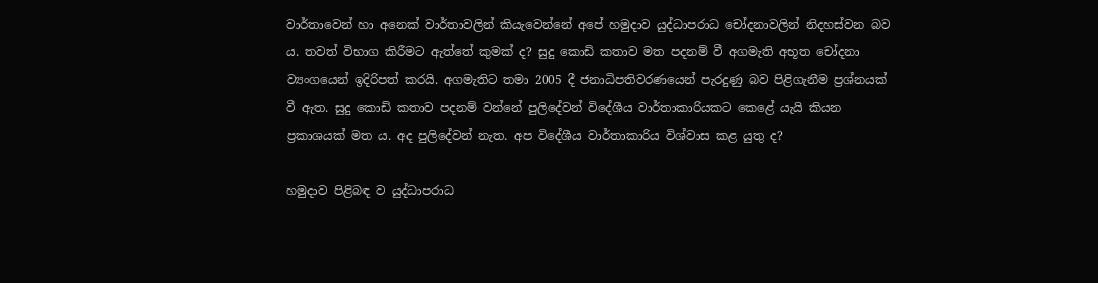වාර්තාවෙන් හා අනෙක් වාර්තාවලින් කියැවෙන්නේ අපේ හමුදාව යුද්ධාපරාධ චෝදනාවලින් නිදහස්වන බව ය. තවත් විභාග කිරීමට ඇත්තේ කුමක් ද? සුදු කොඩි කතාව මත පදනම් වී අගමැති අභූත චෝදනා ව්‍යංගයෙන් ඉදිරිපත් කරයි. අගමැතිට තමා 2005 දී ජනාධිපතිවරණයෙන් පැරදුණු බව පිළිගැනීම ප්‍රශ්නයක් වී ඇත. සුදු කොඩි කතාව පදනම් වන්නේ පුලිදේවන් විදේශීය වාර්තාකාරියකට කෙළේ යැයි කියන ප්‍රකාශයක් මත ය. අද පුලිදේවන් නැත. අප විදේශීය වාර්තාකාරිය විශ්වාස කළ යුතු ද?

හමුදාව පිළිබඳ ව යුද්ධාපරාධ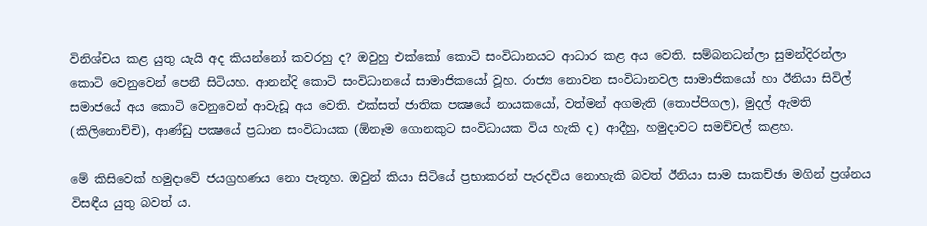විනිශ්චය කළ යුතු යැයි අද කියන්නෝ කවරහු ද? ඔවුහු එක්කෝ කොටි සංවිධානයට ආධාර කළ අය වෙති. සම්බනධන්ලා සුමන්දිරන්ලා කොටි වෙනුවෙන් පෙනී සිටියහ. ආනන්දි කොටි සංවිධානයේ සාමාජිකයෝ වූහ. රාජ්‍ය නොවන සංවිධානවල සාමාජිකයෝ හා ඊනියා සිවිල් සමාජයේ අය කොටි වෙනුවෙන් ආවැඩූ අය වෙති. එක්සත් ජාතික පක්‍ෂයේ නායකයෝ, වත්මන් අගමැති (තොප්පිගල), මුදල් ඇමති (කිලිනොච්චි), ආණ්ඩු පක්‍ෂයේ ප්‍රධාන සංවිධායක (ඕනෑම ගොනකුට සංවිධායක විය හැකි ද) ආදීහු, හමුදාවට සමච්චල් කළහ.

මේ කිසිවෙක් හමුදාවේ ජයග්‍රහණය නො පැතූහ. ඔවුන් කියා සිටියේ ප්‍රභාකරන් පැරදවිය නොහැකි බවත් ඊනියා සාම සාකච්ඡා මගින් ප්‍රශ්නය විසඳීය යුතු බවත් ය.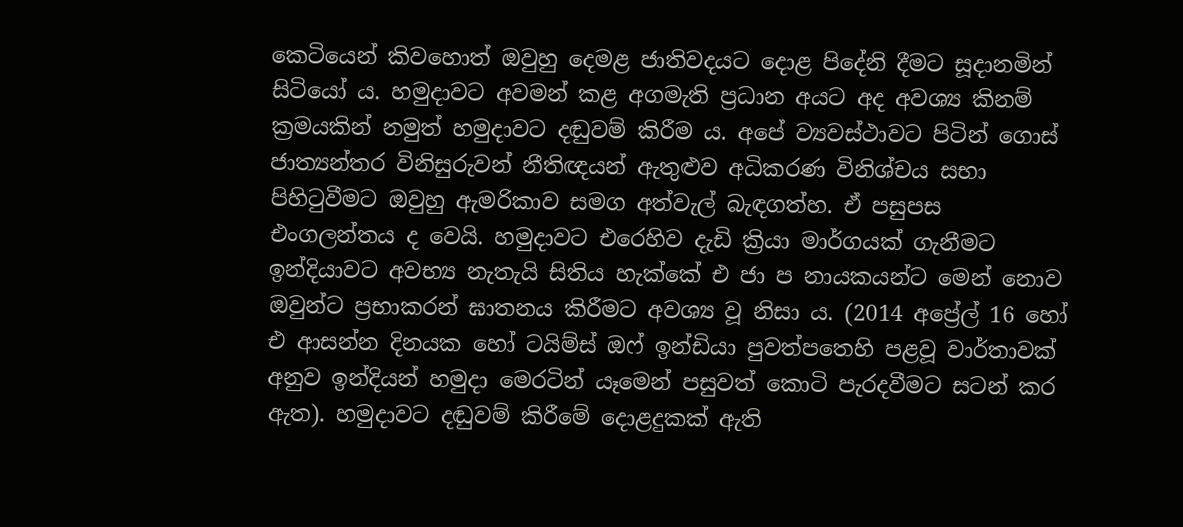කෙටියෙන් කිවහොත් ඔවුහු දෙමළ ජාතිවදයට දොළ පිදේනි දීමට සූදානමින් සිටියෝ ය. හමුදාවට අවමන් කළ අගමැති ප්‍රධාන අයට අද අවශ්‍ය කිනම් ක්‍රමයකින් නමුත් හමුදාවට දඬුවම් කිරීම ය. අපේ ව්‍යවස්ථාවට පිටින් ගොස් ජාත්‍යන්තර විනිසුරුවන් නීතිඥයන් ඇතුළුව අධිකරණ විනිශ්චය සභා පිහිටුවීමට ඔවුහු ඇමරිකාව සමග අත්වැල් බැඳගත්හ. ඒ පසුපස එංගලන්තය ද වෙයි. හමුදාවට එරෙහිව දැඩි ක්‍රියා මාර්ගයක් ගැනීමට ඉන්දියාවට අවභ්‍ය නැතැයි සිතිය හැක්කේ එ ජා ප නායකයන්ට මෙන් නොව ඔවුන්ට ප්‍රභාකරන් ඝාතනය කිරීමට අවශ්‍ය වූ නිසා ය. (2014 අප්‍රේල් 16 හෝ එ ආසන්න දිනයක හෝ ටයිම්ස් ඔෆ් ඉන්ඩියා පුවත්පතෙහි පළවූ වාර්තාවක් අනුව ඉන්දියන් හමුදා මෙරටින් යෑමෙන් පසුවත් කොටි පැරදවීමට සටන් කර ඇත). හමුදාවට දඬුවම් කිරීමේ දොළදුකක් ඇති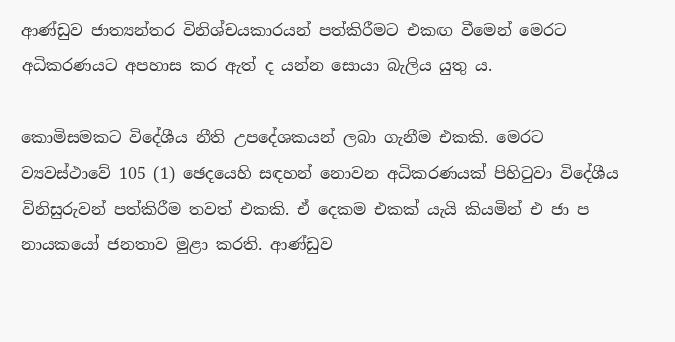ආණ්ඩුව ජාත්‍යන්තර විනිශ්චයකාරයන් පත්කිරීමට එකඟ වීමෙන් මෙරට අධිකරණයට අපහාස කර ඇත් ද යන්න සොයා බැලිය යුතු ය.

කොමිසමකට විදේශීය නීති උපදේශකයන් ලබා ගැනීම එකකි. මෙරට ව්‍යවස්ථාවේ 105 (1) ඡෙදයෙහි සඳහන් නොවන අධිකරණයක් පිහිටුවා විදේශීය විනිසුරුවන් පත්කිරීම තවත් එකකි. ඒ දෙකම එකක් යැයි කියමින් එ ජා ප නායකයෝ ජනතාව මුළා කරති. ආණ්ඩුව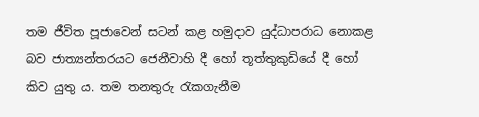තම ජීවිත පූජාවෙන් සටන් කළ හමුදාව යුද්ධාපරාධ නොකළ බව ජාත්‍යන්තරයට ජෙනීවාහි දී හෝ තූත්තුකුඩියේ දී හෝ කිව යුතු ය. තම තනතුරු රැකගැනීම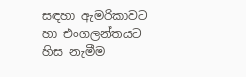සඳහා ඇමරිකාවට හා එංගලන්තයට හිස නැමීම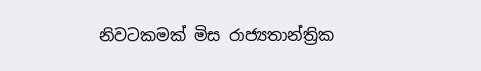නිවටකමක් මිස රාජ්‍යතාන්ත්‍රික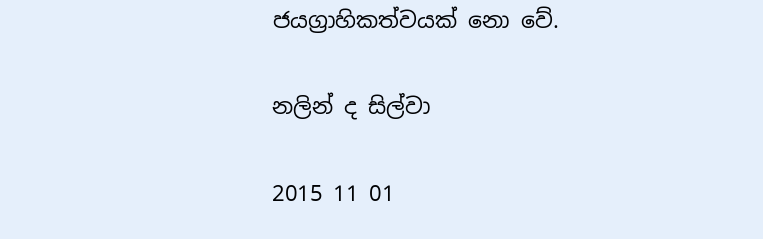ජයග්‍රාහිකත්වයක් නො වේ.

නලින් ද සිල්වා

2015 11 01